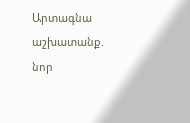Արտագնա աշխատանք. նոր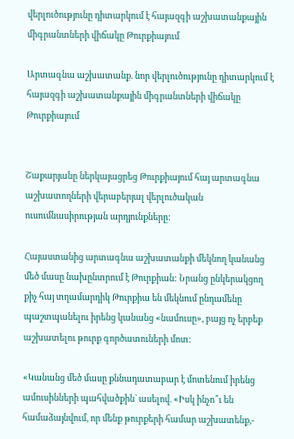վերլուծությունը դիտարկում է հայազգի աշխատանքային միգրանտների վիճակը Թուրքիայում

Արտագնա աշխատանք. նոր վերլուծությունը դիտարկում է հայազգի աշխատանքային միգրանտների վիճակը Թուրքիայում


Շաքարյանը ներկայացրեց Թուրքիայում հայ արտագնա աշխատողների վերաբերյալ վերլուծական ուսումնասիրության արդյունքները:

Հայաստանից արտագնա աշխատանքի մեկնող կանանց մեծ մասը նախընտրում է Թուրքիան: Նրանց ընկերակցող քիչ հայ տղամարդիկ Թուրքիա են մեկնում ընդամենը պաշտպանելու իրենց կանանց «նամուսը», բայց ոչ երբեք աշխատելու թուրք գործատուների մոտ:

«Կանանց մեծ մասը քննադատաբար է մոտենում իրենց ամուսինների պահվածքին` ասելով. «Իսկ ինչո՞ւ են համաձայնվում, որ մենք թուրքերի համար աշխատենք,-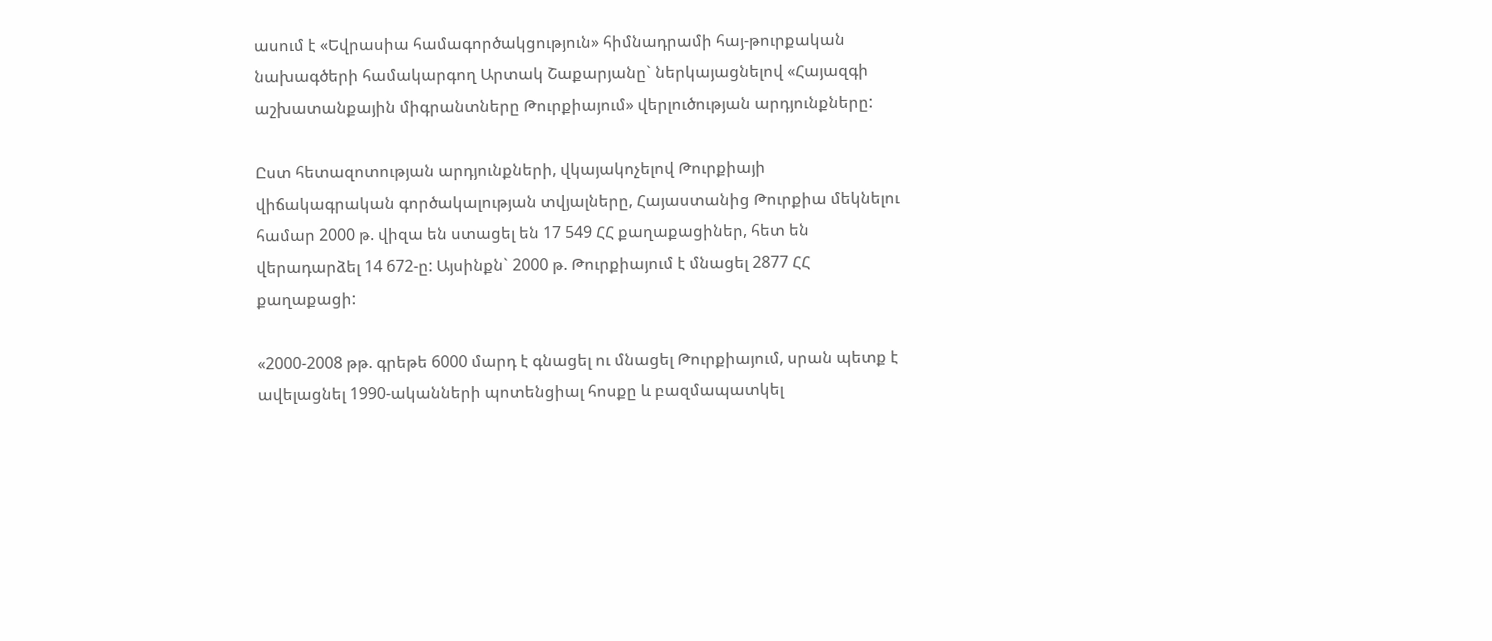ասում է «Եվրասիա համագործակցություն» հիմնադրամի հայ-թուրքական նախագծերի համակարգող Արտակ Շաքարյանը` ներկայացնելով «Հայազգի աշխատանքային միգրանտները Թուրքիայում» վերլուծության արդյունքները:

Ըստ հետազոտության արդյունքների, վկայակոչելով Թուրքիայի վիճակագրական գործակալության տվյալները, Հայաստանից Թուրքիա մեկնելու համար 2000 թ. վիզա են ստացել են 17 549 ՀՀ քաղաքացիներ, հետ են վերադարձել 14 672-ը: Այսինքն` 2000 թ. Թուրքիայում է մնացել 2877 ՀՀ քաղաքացի:

«2000-2008 թթ. գրեթե 6000 մարդ է գնացել ու մնացել Թուրքիայում, սրան պետք է ավելացնել 1990-ականների պոտենցիալ հոսքը և բազմապատկել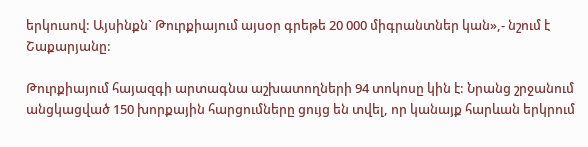երկուսով: Այսինքն` Թուրքիայում այսօր գրեթե 20 000 միգրանտներ կան»,- նշում է Շաքարյանը:

Թուրքիայում հայազգի արտագնա աշխատողների 94 տոկոսը կին է: Նրանց շրջանում անցկացված 150 խորքային հարցումները ցույց են տվել, որ կանայք հարևան երկրում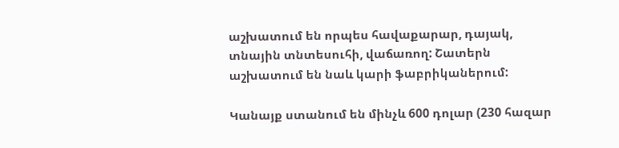աշխատում են որպես հավաքարար, դայակ, տնային տնտեսուհի, վաճառող: Շատերն աշխատում են նաև կարի ֆաբրիկաներում:

Կանայք ստանում են մինչև 600 դոլար (230 հազար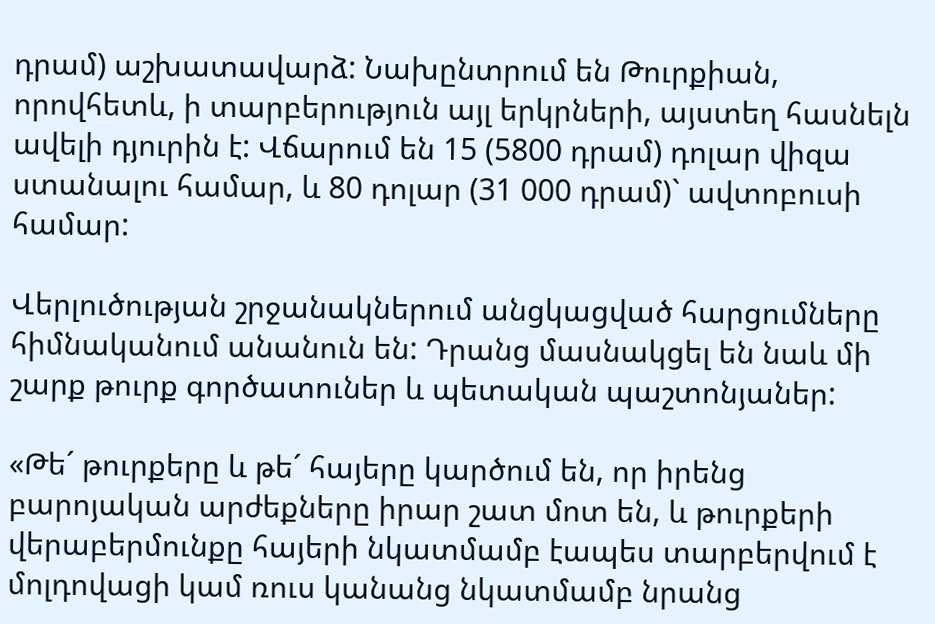դրամ) աշխատավարձ: Նախընտրում են Թուրքիան, որովհետև, ի տարբերություն այլ երկրների, այստեղ հասնելն ավելի դյուրին է: Վճարում են 15 (5800 դրամ) դոլար վիզա ստանալու համար, և 80 դոլար (31 000 դրամ)` ավտոբուսի համար:

Վերլուծության շրջանակներում անցկացված հարցումները հիմնականում անանուն են: Դրանց մասնակցել են նաև մի շարք թուրք գործատուներ և պետական պաշտոնյաներ:

«Թե´ թուրքերը և թե´ հայերը կարծում են, որ իրենց բարոյական արժեքները իրար շատ մոտ են, և թուրքերի վերաբերմունքը հայերի նկատմամբ էապես տարբերվում է մոլդովացի կամ ռուս կանանց նկատմամբ նրանց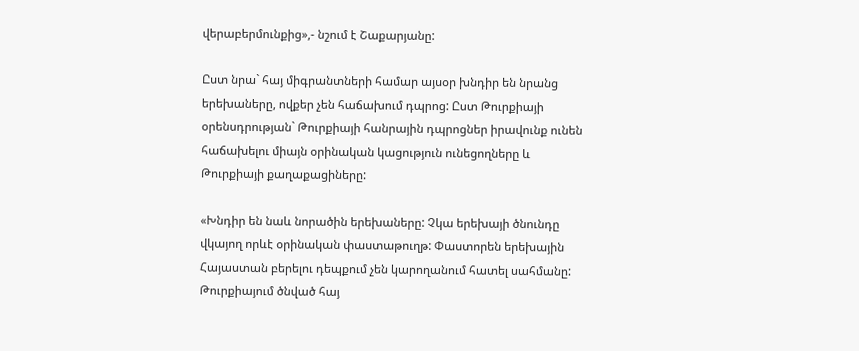վերաբերմունքից»,- նշում է Շաքարյանը:

Ըստ նրա` հայ միգրանտների համար այսօր խնդիր են նրանց երեխաները, ովքեր չեն հաճախում դպրոց: Ըստ Թուրքիայի օրենսդրության` Թուրքիայի հանրային դպրոցներ իրավունք ունեն հաճախելու միայն օրինական կացություն ունեցողները և Թուրքիայի քաղաքացիները:

«Խնդիր են նաև նորածին երեխաները: Չկա երեխայի ծնունդը վկայող որևէ օրինական փաստաթուղթ: Փաստորեն երեխային Հայաստան բերելու դեպքում չեն կարողանում հատել սահմանը: Թուրքիայում ծնված հայ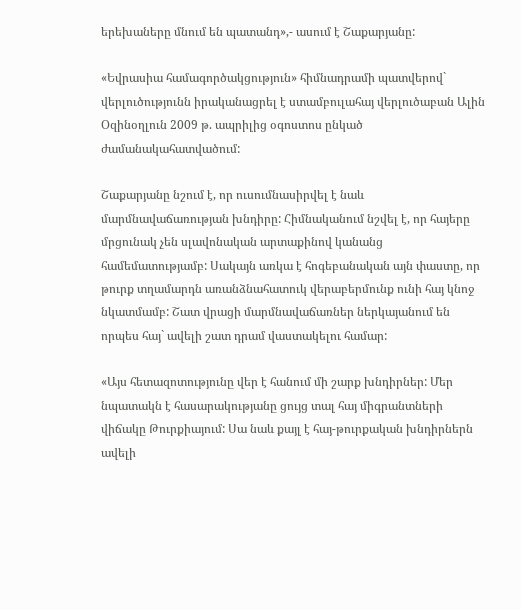երեխաները մնում են պատանդ»,- ասում է Շաքարյանը:

«Եվրասիա համագործակցություն» հիմնադրամի պատվերով` վերլուծությունն իրականացրել է ստամբուլահայ վերլուծաբան Ալին Օզինօղլուն 2009 թ. ապրիլից օգոստոս ընկած ժամանակահատվածում:

Շաքարյանը նշում է, որ ուսումնասիրվել է նաև մարմնավաճառության խնդիրը: Հիմնականում նշվել է, որ հայերը մրցունակ չեն սլավոնական արտաքինով կանանց համեմատությամբ: Սակայն առկա է հոգեբանական այն փաստը, որ թուրք տղամարդն առանձնահատուկ վերաբերմունք ունի հայ կնոջ նկատմամբ: Շատ վրացի մարմնավաճառներ ներկայանում են որպես հայ` ավելի շատ դրամ վաստակելու համար:

«Այս հետազոտությունը վեր է հանում մի շարք խնդիրներ: Մեր նպատակն է հասարակությանը ցույց տալ հայ միգրանտների վիճակը Թուրքիայում: Սա նաև քայլ է հայ-թուրքական խնդիրներն ավելի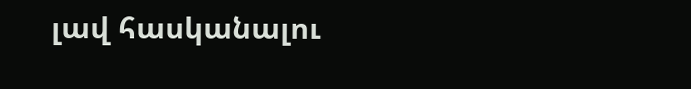լավ հասկանալու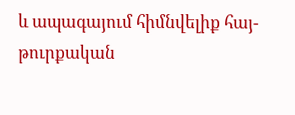և ապագայում հիմնվելիք հայ-թուրքական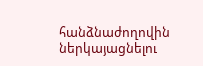հանձնաժողովին ներկայացնելու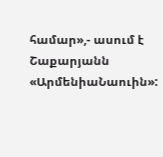համար»,- ասում է Շաքարյանն «ԱրմենիաՆաուին»: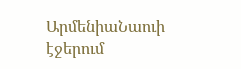ԱրմենիաՆաուի էջերում